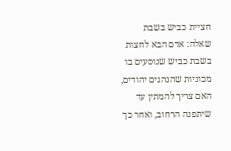חציית כביש בשבת
שאלה: אדם הבא לחצות בשבת כביש שנוסעים בו מכוניות שהנהגים יהודים, האם צריך להמתין עד שיתפנה הרחוב, ואחר כך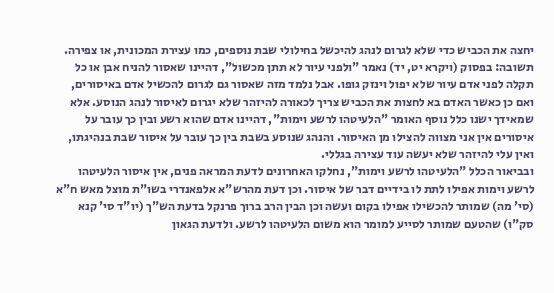יחצה את הכביש כדי שלא לגרום לנהג להיכשל בחילולי שבת נוספים, כמו עצירת המכונית, או צפירה.
תשובה: בפסוק (ויקרא יט, יד) נאמר "ולפני עיור לא תתן מכשול", דהיינו שאסור להניח אבן או כל תקלה לפני אדם עיור שלא יפול וינזק גופו. אבל נלמד מזה שאסור גם לגרום להכשיל אדם באיסורים, ואם כן כאשר האדם בא לחצות את הכביש צריך לכאורה להיזהר שלא יגרום לאיסור לנהג הנוסע. אלא שמאידך ישנו כלל נוסף האומר "הלעיטהו לרשע וימות", דהיינו אדם שהוא רשע ובין כך עובר על איסורים אין אני מצווה להצילו מן האיסור. והנהג שנוסע בשבת בין כך עובר על איסור שבת בנהיגתו, ואין עלי להיזהר שלא יעשה עוד עצירה בגללי.
ובביאור הכלל "הלעיטהו לרשע וימות", נחלקו האחרונים לדעת המראה פנים, אין איסור הלעיטהו לרשע וימות אפילו לתת לו בידיים דבר של איסור. וכן דעת מהרש"א אלפאנדרי בשו"ת מוצל מאש ח"א (סי' מה) שמותר להכשילו אפילו בקום ועשה וכן הבין הרב ברוך פרנקל בדעת הש"ך (יו"ד סי' קנא סק"ו) שהטעם שמותר לסייע למומר הוא משום הלעיטהו לרשע. ולדעת הגאון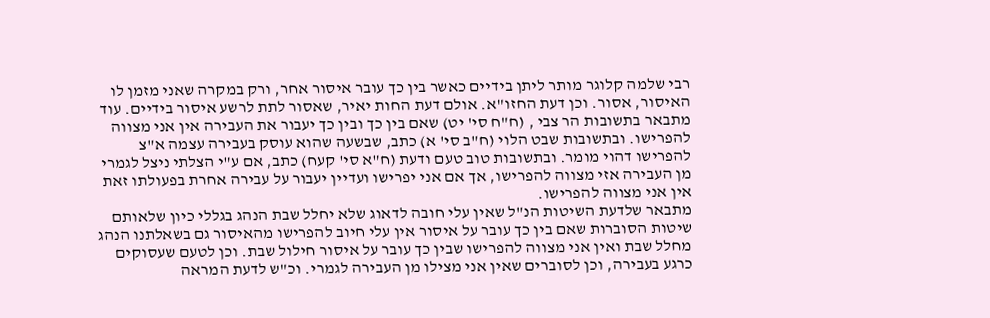רבי שלמה קלוגר מותר ליתן בידיים כאשר בין כך עובר איסור אחר, ורק במקרה שאני מזמן לו האיסור, אסור. וכן דעת החזו"א. אולם דעת החות יאיר, שאסור לתת לרשע איסור בידיים. עוד מתבאר בתשובות הר צבי , (ח"ח סי' יט) שאם בין כך ובין כך יעבור את העבירה אין אני מצווה להפרישו. ובתשובות שבט הלוי (ח"ב סי' א) כתב, שבשעה שהוא עוסק בעבירה עצמה א"צ להפרישו דהוי מומר. ובתשובות טוב טעם ודעת (ח"א סי' קעח) כתב, אם ע"י הצלתי ניצל לגמרי מן העבירה אזי מצווה להפרישו, אך אם אני יפרישו ועדיין יעבור על עבירה אחרת בפעולתו זאת אין אני מצווה להפרישו.
מתבאר שלדעת השיטות הנ"ל שאין עלי חובה לדאוג שלא יחלל שבת הנהג בגללי כיון שלאותם שיטות הסוברות שאם בין כך עובר על איסור אין עלי חיוב להפרישו מהאיסור גם בשאלתנו הנהג מחלל שבת ואין אני מצווה להפרישו שבין כך עובר על איסור חילול שבת. וכן לטעם שעסוקים כרגע בעבירה, וכן לסוברים שאין אני מצילו מן העבירה לגמרי. וכ"ש לדעת המראה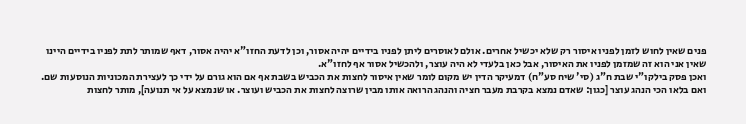פנים שאין לחוש לזמן לפניו איסור רק שלא יכשיל אחרים. אולם לאוסרים ליתן לפניו בידיים יהיה אסור, וכן לדעת החזו"א יהיה אסור, דאף שמותר לתת לפניו בידיים היינו שאין אני הוא זה שמזמן לפניו את האיסור, אבל כאן בלעדי לא היה עוצר, ולהכשיל אסור אף לחזו"א.
ואכן פסק בילקו"י שבת ח"ג (סי' שיח סע"ח) דמעיקר הדין יש מקום לומר שאין איסור לחצות את הכביש בשבת אף אם הוא גורם על ידי כך לעצירת המכוניות הנוסעות שם. ואם בלאו הכי הנהג עוצר [כגון: שאדם נמצא בקרבת מעבר חציה והנהג הרואה אותו מבין שרוצה לחצות את הכביש ועוצר. או שנמצא על אי תנועה], מותר לחצות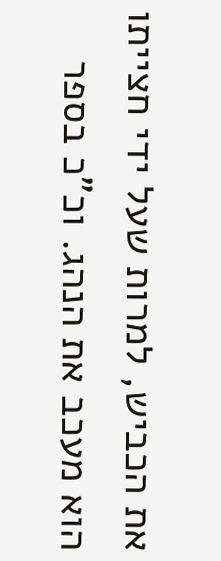את הכביש, למרות שעל ידי חצייתו הוא מעכב את הנהג. וכ"כ בספר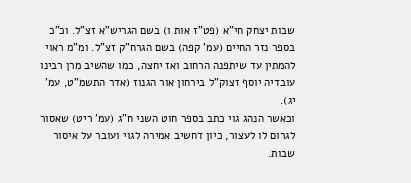שבות יצחק חי"א (פט"ז אות ו) בשם הגריש"א זצ"ל. וכ"כ בספר נזר החיים (עמ' קפה) בשם הגרח"ק זצ"ל. ומ"מ ראוי להמתין עד שיתפנה הרחוב ואז יחצה, כמו שהשיב מרן רבינו עובדיה יוסף זצוק"ל בירחון אור הגנוז (אדר התשמ"ט, עמ' יג).
וכאשר הנהג גוי כתב בספר חוט השני ח"ג (עמ' ריט) שאסור לגרום לו לעצור, כיון דחשיב אמירה לגוי ועובר על איסור שבות.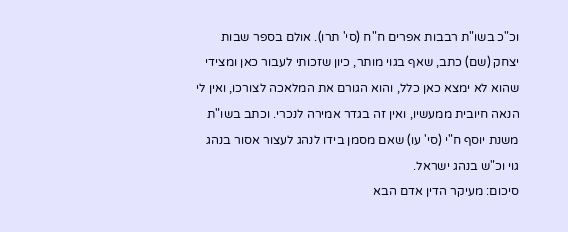וכ"כ בשו"ת רבבות אפרים ח"ח (סי' תרו). אולם בספר שבות יצחק (שם) כתב, שאף בגוי מותר, כיון שזכותי לעבור כאן ומצידי שהוא לא ימצא כאן כלל, והוא הגורם את המלאכה לצורכו, ואין לי הנאה חיובית ממעשיו, ואין זה בגדר אמירה לנכרי. וכתב בשו"ת משנת יוסף ח"י (סי' עו) שאם מסמן בידו לנהג לעצור אסור בנהג גוי וכ"ש בנהג ישראל.
סיכום: מעיקר הדין אדם הבא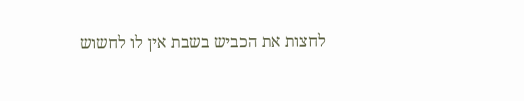לחצות את הכביש בשבת אין לו לחשוש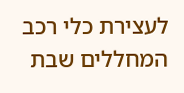לעצירת כלי רכב המחללים שבת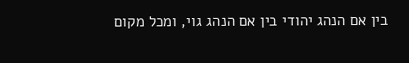בין אם הנהג יהודי בין אם הנהג גוי, ומכל מקום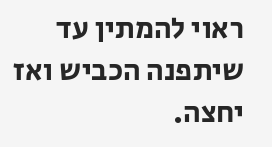ראוי להמתין עד שיתפנה הכביש ואז יחצה.